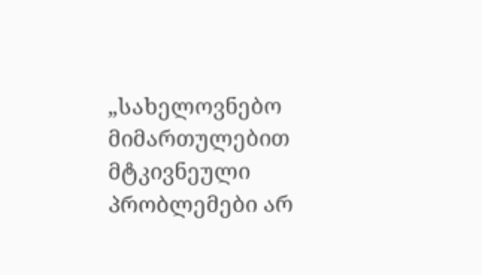„სახელოვნებო მიმართულებით მტკივნეული პრობლემები არ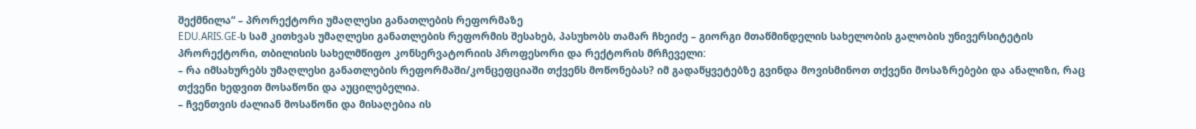შექმნილა“ – პრორექტორი უმაღლესი განათლების რეფორმაზე
EDU.ARIS.GE-ს სამ კითხვას უმაღლესი განათლების რეფორმის შესახებ, პასუხობს თამარ ჩხეიძე – გიორგი მთაწმინდელის სახელობის გალობის უნივერსიტეტის პრორექტორი, თბილისის სახელმწიფო კონსერვატორიის პროფესორი და რექტორის მრჩეველი:
– რა იმსახურებს უმაღლესი განათლების რეფორმაში/კონცეფციაში თქვენს მოწონებას? იმ გადაწყვეტებზე გვინდა მოვისმინოთ თქვენი მოსაზრებები და ანალიზი, რაც თქვენი ხედვით მოსაწონი და აუცილებელია.
– ჩვენთვის ძალიან მოსაწონი და მისაღებია ის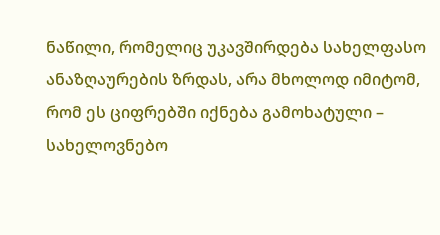ნაწილი, რომელიც უკავშირდება სახელფასო ანაზღაურების ზრდას, არა მხოლოდ იმიტომ, რომ ეს ციფრებში იქნება გამოხატული – სახელოვნებო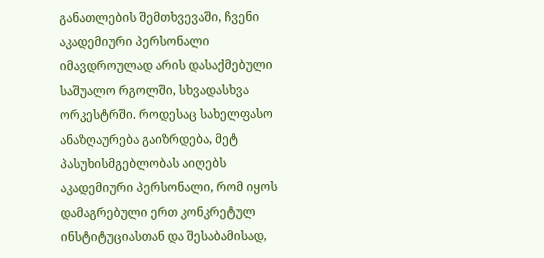განათლების შემთხვევაში, ჩვენი აკადემიური პერსონალი იმავდროულად არის დასაქმებული საშუალო რგოლში, სხვადასხვა ორკესტრში. როდესაც სახელფასო ანაზღაურება გაიზრდება, მეტ პასუხისმგებლობას აიღებს აკადემიური პერსონალი, რომ იყოს დამაგრებული ერთ კონკრეტულ ინსტიტუციასთან და შესაბამისად,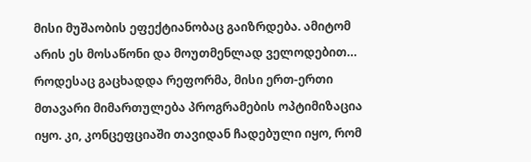მისი მუშაობის ეფექტიანობაც გაიზრდება. ამიტომ არის ეს მოსაწონი და მოუთმენლად ველოდებით…
როდესაც გაცხადდა რეფორმა, მისი ერთ-ერთი მთავარი მიმართულება პროგრამების ოპტიმიზაცია იყო. კი, კონცეფციაში თავიდან ჩადებული იყო, რომ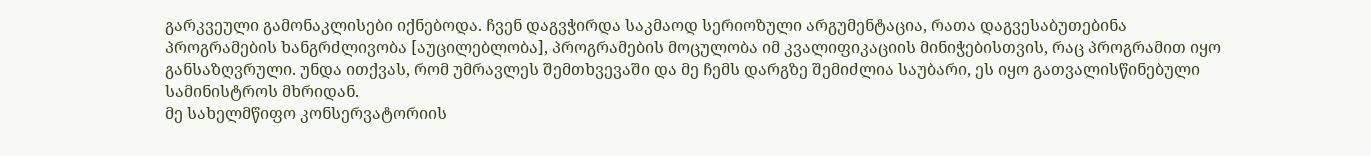გარკვეული გამონაკლისები იქნებოდა. ჩვენ დაგვჭირდა საკმაოდ სერიოზული არგუმენტაცია, რათა დაგვესაბუთებინა პროგრამების ხანგრძლივობა [აუცილებლობა], პროგრამების მოცულობა იმ კვალიფიკაციის მინიჭებისთვის, რაც პროგრამით იყო განსაზღვრული. უნდა ითქვას, რომ უმრავლეს შემთხვევაში და მე ჩემს დარგზე შემიძლია საუბარი, ეს იყო გათვალისწინებული სამინისტროს მხრიდან.
მე სახელმწიფო კონსერვატორიის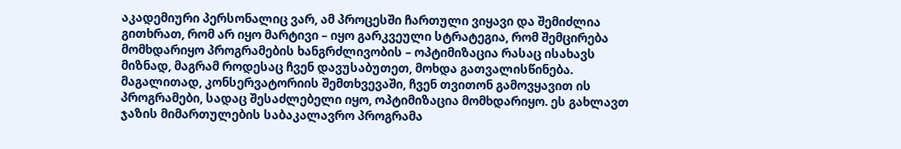აკადემიური პერსონალიც ვარ, ამ პროცესში ჩართული ვიყავი და შემიძლია გითხრათ, რომ არ იყო მარტივი – იყო გარკვეული სტრატეგია, რომ შემცირება მომხდარიყო პროგრამების ხანგრძლივობის – ოპტიმიზაცია რასაც ისახავს მიზნად, მაგრამ როდესაც ჩვენ დავუსაბუთეთ, მოხდა გათვალისწინება. მაგალითად, კონსერვატორიის შემთხვევაში, ჩვენ თვითონ გამოვყავით ის პროგრამები, სადაც შესაძლებელი იყო, ოპტიმიზაცია მომხდარიყო. ეს გახლავთ ჯაზის მიმართულების საბაკალავრო პროგრამა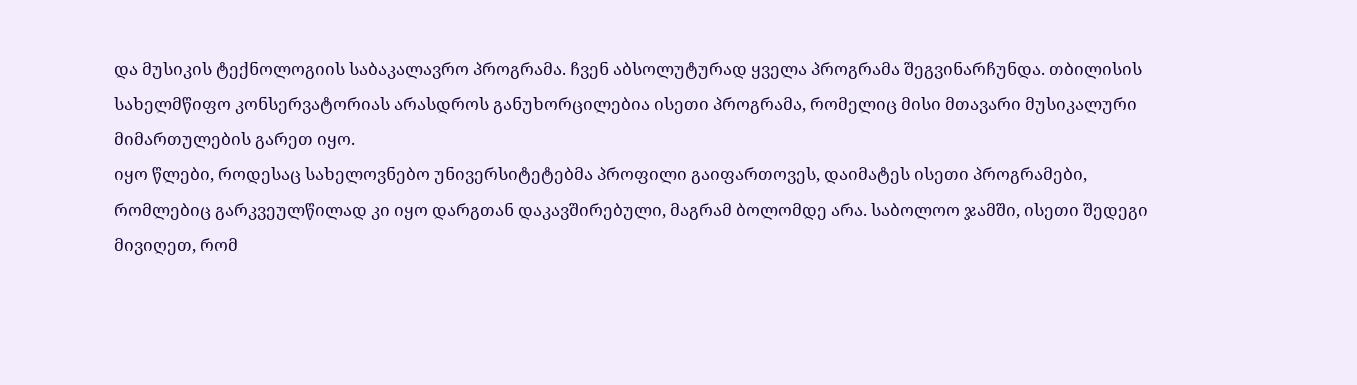და მუსიკის ტექნოლოგიის საბაკალავრო პროგრამა. ჩვენ აბსოლუტურად ყველა პროგრამა შეგვინარჩუნდა. თბილისის სახელმწიფო კონსერვატორიას არასდროს განუხორცილებია ისეთი პროგრამა, რომელიც მისი მთავარი მუსიკალური მიმართულების გარეთ იყო.
იყო წლები, როდესაც სახელოვნებო უნივერსიტეტებმა პროფილი გაიფართოვეს, დაიმატეს ისეთი პროგრამები, რომლებიც გარკვეულწილად კი იყო დარგთან დაკავშირებული, მაგრამ ბოლომდე არა. საბოლოო ჯამში, ისეთი შედეგი მივიღეთ, რომ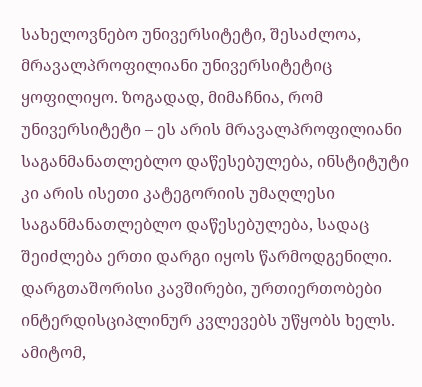სახელოვნებო უნივერსიტეტი, შესაძლოა, მრავალპროფილიანი უნივერსიტეტიც ყოფილიყო. ზოგადად, მიმაჩნია, რომ უნივერსიტეტი – ეს არის მრავალპროფილიანი საგანმანათლებლო დაწესებულება, ინსტიტუტი კი არის ისეთი კატეგორიის უმაღლესი საგანმანათლებლო დაწესებულება, სადაც შეიძლება ერთი დარგი იყოს წარმოდგენილი. დარგთაშორისი კავშირები, ურთიერთობები ინტერდისციპლინურ კვლევებს უწყობს ხელს. ამიტომ,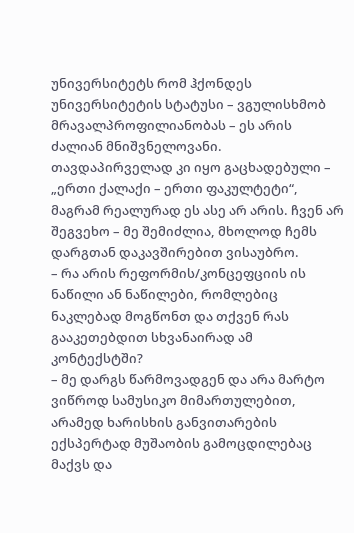უნივერსიტეტს რომ ჰქონდეს უნივერსიტეტის სტატუსი – ვგულისხმობ მრავალპროფილიანობას – ეს არის ძალიან მნიშვნელოვანი.
თავდაპირველად კი იყო გაცხადებული – „ერთი ქალაქი – ერთი ფაკულტეტი“, მაგრამ რეალურად ეს ასე არ არის. ჩვენ არ შეგვეხო – მე შემიძლია, მხოლოდ ჩემს დარგთან დაკავშირებით ვისაუბრო.
– რა არის რეფორმის/კონცეფციის ის ნაწილი ან ნაწილები, რომლებიც ნაკლებად მოგწონთ და თქვენ რას გააკეთებდით სხვანაირად ამ კონტექსტში?
– მე დარგს წარმოვადგენ და არა მარტო ვიწროდ სამუსიკო მიმართულებით, არამედ ხარისხის განვითარების ექსპერტად მუშაობის გამოცდილებაც მაქვს და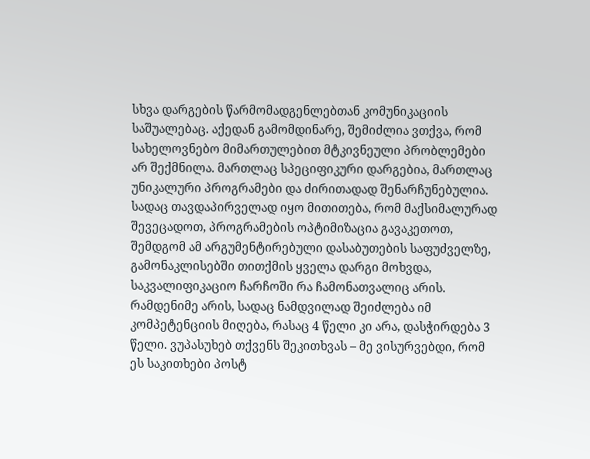სხვა დარგების წარმომადგენლებთან კომუნიკაციის საშუალებაც. აქედან გამომდინარე, შემიძლია ვთქვა, რომ სახელოვნებო მიმართულებით მტკივნეული პრობლემები არ შექმნილა. მართლაც სპეციფიკური დარგებია, მართლაც უნიკალური პროგრამები და ძირითადად შენარჩუნებულია. სადაც თავდაპირველად იყო მითითება, რომ მაქსიმალურად შევეცადოთ, პროგრამების ოპტიმიზაცია გავაკეთოთ, შემდგომ ამ არგუმენტირებული დასაბუთების საფუძველზე, გამონაკლისებში თითქმის ყველა დარგი მოხვდა, საკვალიფიკაციო ჩარჩოში რა ჩამონათვალიც არის. რამდენიმე არის, სადაც ნამდვილად შეიძლება იმ კომპეტენციის მიღება, რასაც 4 წელი კი არა, დასჭირდება 3 წელი. ვუპასუხებ თქვენს შეკითხვას – მე ვისურვებდი, რომ ეს საკითხები პოსტ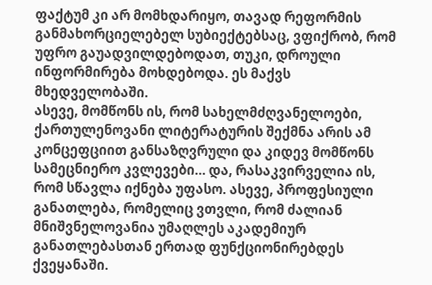ფაქტუმ კი არ მომხდარიყო, თავად რეფორმის განმახორციელებელ სუბიექტებსაც, ვფიქრობ, რომ უფრო გაუადვილდებოდათ, თუკი, დროული ინფორმირება მოხდებოდა. ეს მაქვს მხედველობაში.
ასევე, მომწონს ის, რომ სახელმძღვანელოები, ქართულენოვანი ლიტერატურის შექმნა არის ამ კონცეფციით განსაზღვრული და კიდევ მომწონს სამეცნიერო კვლევები… და, რასაკვირველია ის, რომ სწავლა იქნება უფასო. ასევე, პროფესიული განათლება, რომელიც ვთვლი, რომ ძალიან მნიშვნელოვანია უმაღლეს აკადემიურ განათლებასთან ერთად ფუნქციონირებდეს ქვეყანაში.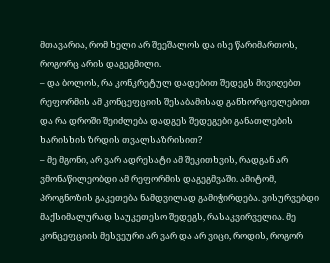მთავარია, რომ ხელი არ შეეშალოს და ისე წარიმართოს, როგორც არის დაგეგმილი.
– და ბოლოს, რა კონკრეტულ დადებით შედეგს მივიღებთ რეფორმის ამ კონცეფციის შესაბამისად განხორციელებით და რა დროში შეიძლება დადგეს შედეგები განათლების ხარისხის ზრდის თვალსაზრისით?
– მე მგონი, არ ვარ ადრესატი ამ შეკითხვის, რადგან არ ვმონაწილეობდი ამ რეფორმის დაგეგმვაში. ამიტომ, პროგნოზის გაკეთება ნამდვილად გამიჭირდება. ვისურვებდი მაქსიმალურად საუკეთესო შედეგს, რასაკვირველია. მე კონცეფციის მესვეური არ ვარ და არ ვიცი, როდის, როგორ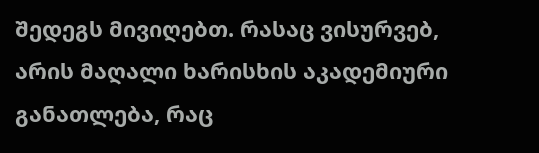შედეგს მივიღებთ. რასაც ვისურვებ, არის მაღალი ხარისხის აკადემიური განათლება, რაც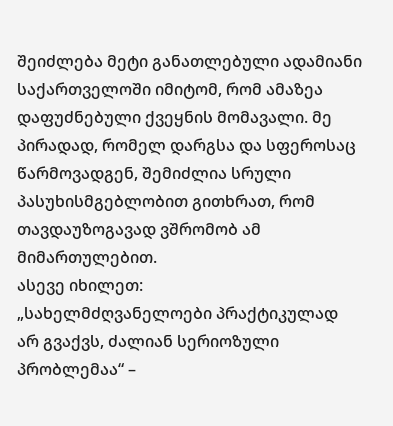შეიძლება მეტი განათლებული ადამიანი საქართველოში იმიტომ, რომ ამაზეა დაფუძნებული ქვეყნის მომავალი. მე პირადად, რომელ დარგსა და სფეროსაც წარმოვადგენ, შემიძლია სრული პასუხისმგებლობით გითხრათ, რომ თავდაუზოგავად ვშრომობ ამ მიმართულებით.
ასევე იხილეთ:
„სახელმძღვანელოები პრაქტიკულად არ გვაქვს, ძალიან სერიოზული პრობლემაა“ –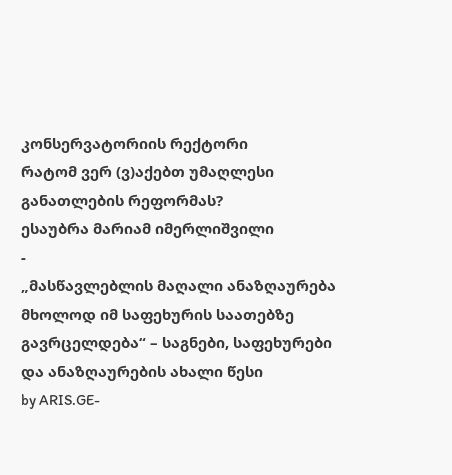კონსერვატორიის რექტორი
რატომ ვერ (ვ)აქებთ უმაღლესი განათლების რეფორმას?
ესაუბრა მარიამ იმერლიშვილი
-
„მასწავლებლის მაღალი ანაზღაურება მხოლოდ იმ საფეხურის საათებზე გავრცელდება“ – საგნები, საფეხურები და ანაზღაურების ახალი წესი
by ARIS.GE-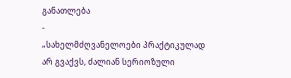განათლება
-
„სახელმძღვანელოები პრაქტიკულად არ გვაქვს, ძალიან სერიოზული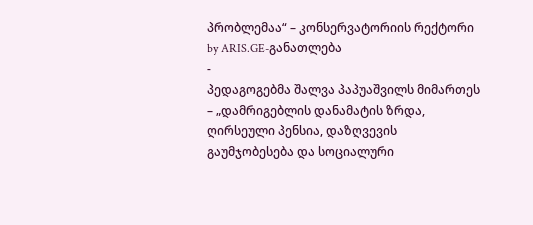პრობლემაა“ – კონსერვატორიის რექტორი
by ARIS.GE-განათლება
-
პედაგოგებმა შალვა პაპუაშვილს მიმართეს – „დამრიგებლის დანამატის ზრდა, ღირსეული პენსია, დაზღვევის გაუმჯობესება და სოციალური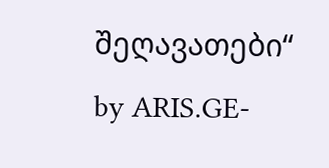შეღავათები“
by ARIS.GE-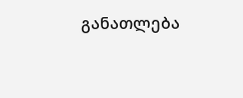განათლება